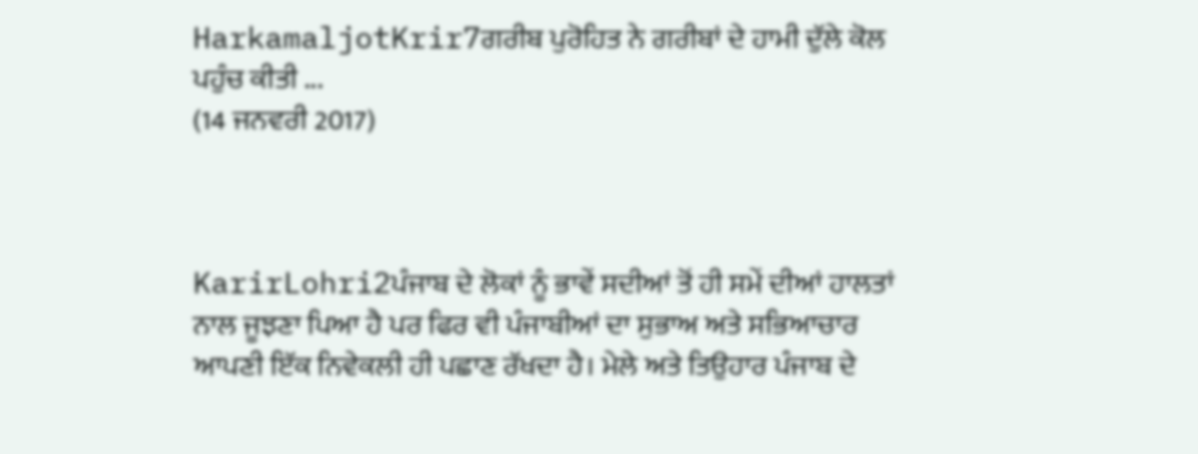HarkamaljotKrir7ਗਰੀਬ ਪੁਰੋਹਿਤ ਨੇ ਗਰੀਬਾਂ ਦੇ ਹਾਮੀ ਦੁੱਲੇ ਕੋਲ ਪਹੁੰਚ ਕੀਤੀ ...
(14 ਜਨਵਰੀ 2017)



KarirLohri2ਪੰਜਾਬ ਦੇ ਲੋਕਾਂ ਨੂੰ ਭਾਵੇਂ ਸਦੀਆਂ ਤੋਂ ਹੀ ਸਮੇਂ ਦੀਆਂ ਹਾਲਤਾਂ ਨਾਲ ਜੂਝਣਾ ਪਿਆ ਹੈ ਪਰ ਫਿਰ ਵੀ ਪੰਜਾਬੀਆਂ ਦਾ ਸੁਭਾਅ ਅਤੇ ਸਭਿਆਚਾਰ ਆਪਣੀ ਇੱਕ ਨਿਵੇਕਲੀ ਹੀ ਪਛਾਣ ਰੱਖਦਾ ਹੈ। ਮੇਲੇ ਅਤੇ ਤਿਉਹਾਰ ਪੰਜਾਬ ਦੇ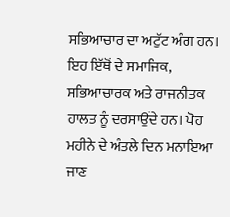ਸਭਿਆਚਾਰ ਦਾ ਅਟੁੱਟ ਅੰਗ ਹਨ। ਇਹ ਇੱਥੋਂ ਦੇ ਸਮਾਜਿਕ, ਸਭਿਆਚਾਰਕ ਅਤੇ ਰਾਜਨੀਤਕ ਹਾਲਤ ਨੂੰ ਦਰਸਾਉਂਦੇ ਹਨ। ਪੋਹ ਮਹੀਨੇ ਦੇ ਅੰਤਲੇ ਦਿਨ ਮਨਾਇਆ ਜਾਣ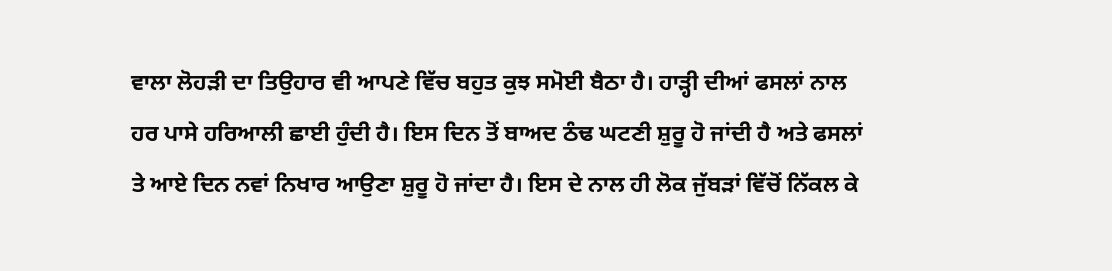ਵਾਲਾ ਲੋਹੜੀ ਦਾ ਤਿਉਹਾਰ ਵੀ ਆਪਣੇ ਵਿੱਚ ਬਹੁਤ ਕੁਝ ਸਮੋਈ ਬੈਠਾ ਹੈ। ਹਾੜ੍ਹੀ ਦੀਆਂ ਫਸਲਾਂ ਨਾਲ ਹਰ ਪਾਸੇ ਹਰਿਆਲੀ ਛਾਈ ਹੁੰਦੀ ਹੈ। ਇਸ ਦਿਨ ਤੋਂ ਬਾਅਦ ਠੰਢ ਘਟਣੀ ਸ਼ੁਰੂ ਹੋ ਜਾਂਦੀ ਹੈ ਅਤੇ ਫਸਲਾਂ ਤੇ ਆਏ ਦਿਨ ਨਵਾਂ ਨਿਖਾਰ ਆਉਣਾ ਸ਼ੁਰੂ ਹੋ ਜਾਂਦਾ ਹੈ। ਇਸ ਦੇ ਨਾਲ ਹੀ ਲੋਕ ਜੁੱਬੜਾਂ ਵਿੱਚੋਂ ਨਿੱਕਲ ਕੇ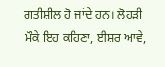ਗਤੀਸ਼ੀਲ ਹੋ ਜਾਂਦੇ ਹਨ। ਲੋਹੜੀ ਮੌਕੇ ਇਹ ਕਹਿਣਾ, ਈਸ਼ਰ ਆਵੇ,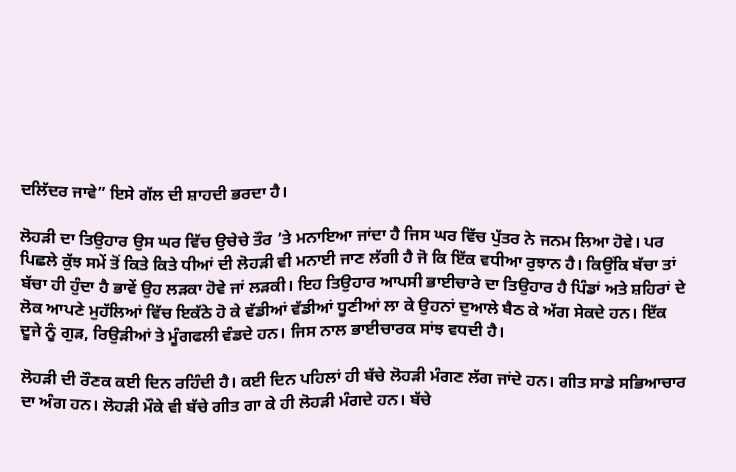ਦਲਿੱਦਰ ਜਾਵੇ” ਇਸੇ ਗੱਲ ਦੀ ਸ਼ਾਹਦੀ ਭਰਦਾ ਹੈ।

ਲੋਹੜੀ ਦਾ ਤਿਉਹਾਰ ਉਸ ਘਰ ਵਿੱਚ ਉਚੇਚੇ ਤੌਰ ’ਤੇ ਮਨਾਇਆ ਜਾਂਦਾ ਹੈ ਜਿਸ ਘਰ ਵਿੱਚ ਪੁੱਤਰ ਨੇ ਜਨਮ ਲਿਆ ਹੋਵੇ। ਪਰ ਪਿਛਲੇ ਕੁੱਝ ਸਮੇਂ ਤੋਂ ਕਿਤੇ ਕਿਤੇ ਧੀਆਂ ਦੀ ਲੋਹੜੀ ਵੀ ਮਨਾਈ ਜਾਣ ਲੱਗੀ ਹੈ ਜੋ ਕਿ ਇੱਕ ਵਧੀਆ ਰੁਝਾਨ ਹੈ। ਕਿਉਂਕਿ ਬੱਚਾ ਤਾਂ ਬੱਚਾ ਹੀ ਹੁੰਦਾ ਹੈ ਭਾਵੇਂ ਉਹ ਲੜਕਾ ਹੋਵੇ ਜਾਂ ਲੜਕੀ। ਇਹ ਤਿਉਹਾਰ ਆਪਸੀ ਭਾਈਚਾਰੇ ਦਾ ਤਿਉਹਾਰ ਹੈ ਪਿੰਡਾਂ ਅਤੇ ਸ਼ਹਿਰਾਂ ਦੇ ਲੋਕ ਆਪਣੇ ਮੁਹੱਲਿਆਂ ਵਿੱਚ ਇਕੱਠੇ ਹੋ ਕੇ ਵੱਡੀਆਂ ਵੱਡੀਆਂ ਧੂਣੀਆਂ ਲਾ ਕੇ ਉਹਨਾਂ ਦੁਆਲੇ ਬੈਠ ਕੇ ਅੱਗ ਸੇਕਦੇ ਹਨ। ਇੱਕ ਦੂਜੇ ਨੂੰ ਗੁੜ, ਰਿਉੜੀਆਂ ਤੇ ਮੂੰਗਫਲੀ ਵੰਡਦੇ ਹਨ। ਜਿਸ ਨਾਲ ਭਾਈਚਾਰਕ ਸਾਂਝ ਵਧਦੀ ਹੈ।

ਲੋਹੜੀ ਦੀ ਰੌਣਕ ਕਈ ਦਿਨ ਰਹਿੰਦੀ ਹੈ। ਕਈ ਦਿਨ ਪਹਿਲਾਂ ਹੀ ਬੱਚੇ ਲੋਹੜੀ ਮੰਗਣ ਲੱਗ ਜਾਂਦੇ ਹਨ। ਗੀਤ ਸਾਡੇ ਸਭਿਆਚਾਰ ਦਾ ਅੰਗ ਹਨ। ਲੋਹੜੀ ਮੌਕੇ ਵੀ ਬੱਚੇ ਗੀਤ ਗਾ ਕੇ ਹੀ ਲੋਹੜੀ ਮੰਗਦੇ ਹਨ। ਬੱਚੇ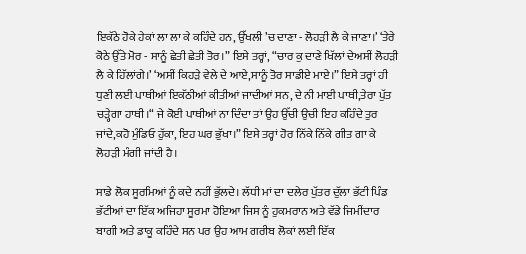ਇਕੱਠੇ ਹੋਕੇ ਹੇਕਾਂ ਲਾ ਲਾ ਕੇ ਕਹਿੰਦੇ ਹਨ, ਉੱਖਲੀ ’ਚ ਦਾਣਾ - ਲੋਹੜੀ ਲੈ ਕੇ ਜਾਣਾ।’ ‘ਤੇਰੇ ਕੋਠੇ ਉੱਤੇ ਮੋਰ - ਸਾਨੂੰ ਛੇਤੀ ਛੇਤੀ ਤੋਰ।” ਇਸੇ ਤਰ੍ਹਾਂ, “ਚਾਰ ਕੁ ਦਾਣੇ ਖਿੱਲਾਂ ਦੇਅਸੀਂ ਲੋਹੜੀ ਲੈ ਕੇ ਹਿੱਲਾਂਗੇ।’ ‘ਅਸੀਂ ਕਿਹੜੇ ਵੇਲੇ ਦੇ ਆਏ,ਸਾਨੂੰ ਤੋਰ ਸਾਡੀਏ ਮਾਏ।” ਇਸੇ ਤਰ੍ਹਾਂ ਹੀ ਧੁਣੀ ਲਈ ਪਾਥੀਆਂ ਇਕੱਠੀਆਂ ਕੀਤੀਆਂ ਜਾਦੀਆਂ ਸਨ, ਦੇ ਨੀ ਮਾਈ ਪਾਥੀ,ਤੇਰਾ ਪੁੱਤ ਚੜ੍ਹੇਗਾ ਹਾਥੀ।“ ਜੇ ਕੋਈ ਪਾਥੀਆਂ ਨਾ ਦਿੰਦਾ ਤਾਂ ਉਹ ਉੱਚੀ ਉਚੀ ਇਹ ਕਹਿੰਦੇ ਤੁਰ ਜਾਂਦੇ,ਕਹੋ ਮੁੰਡਿਓ ਹੁੱਕਾ, ਇਹ ਘਰ ਭੁੱਖਾ।” ਇਸੇ ਤਰ੍ਹਾਂ ਹੋਰ ਨਿੱਕੇ ਨਿੱਕੇ ਗੀਤ ਗਾ ਕੇ ਲੋਹੜੀ ਮੰਗੀ ਜਾਂਦੀ ਹੈ।

ਸਾਡੇ ਲੋਕ ਸੂਰਮਿਆਂ ਨੂੰ ਕਦੇ ਨਹੀਂ ਭੁੱਲਦੇ। ਲੱਧੀ ਮਾਂ ਦਾ ਦਲੇਰ ਪੁੱਤਰ ਦੁੱਲਾ ਭੱਟੀ ਪਿੰਡ ਭੱਟੀਆਂ ਦਾ ਇੱਕ ਅਜਿਹਾ ਸੂਰਮਾ ਹੋਇਆ ਜਿਸ ਨੂੰ ਹੁਕਮਰਾਨ ਅਤੇ ਵੱਡੇ ਜਿਮੀਂਦਾਰ ਬਾਗੀ ਅਤੇ ਡਾਕੂ ਕਹਿੰਦੇ ਸਨ ਪਰ ਉਹ ਆਮ ਗਰੀਬ ਲੋਕਾਂ ਲਈ ਇੱਕ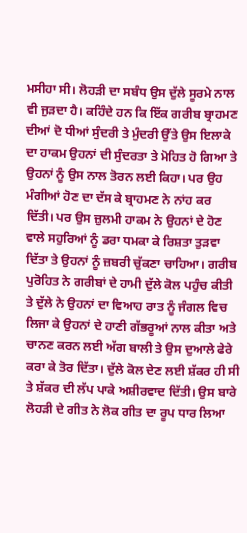ਮਸੀਹਾ ਸੀ। ਲੋਹੜੀ ਦਾ ਸਬੰਧ ਉਸ ਦੁੱਲੇ ਸੂਰਮੇ ਨਾਲ ਵੀ ਜੁੜਦਾ ਹੈ। ਕਹਿੰਦੇ ਹਨ ਕਿ ਇੱਕ ਗਰੀਬ ਬ੍ਰਾਹਮਣ ਦੀਆਂ ਦੋ ਧੀਆਂ ਸੁੰਦਰੀ ਤੇ ਮੁੰਦਰੀ ਉੱਤੇ ਉਸ ਇਲਾਕੇ ਦਾ ਹਾਕਮ ਉਹਨਾਂ ਦੀ ਸੁੰਦਰਤਾ ਤੇ ਮੋਹਿਤ ਹੋ ਗਿਆ ਤੇ ਉਹਨਾਂ ਨੂੰ ਉਸ ਨਾਲ ਤੋਰਨ ਲਈ ਕਿਹਾ। ਪਰ ਉਹ ਮੰਗੀਆਂ ਹੋਣ ਦਾ ਦੱਸ ਕੇ ਬ੍ਰਾਹਮਣ ਨੇ ਨਾਂਹ ਕਰ ਦਿੱਤੀ। ਪਰ ਉਸ ਜ਼ੁਲਮੀ ਹਾਕਮ ਨੇ ਉਹਨਾਂ ਦੇ ਹੋਣ ਵਾਲੇ ਸਹੁਰਿਆਂ ਨੂੰ ਡਰਾ ਧਮਕਾ ਕੇ ਰਿਸ਼ਤਾ ਤੁੜਵਾ ਦਿੱਤਾ ਤੇ ਉਹਨਾਂ ਨੂੰ ਜ਼ਬਰੀ ਚੁੱਕਣਾ ਚਾਹਿਆ। ਗਰੀਬ ਪੁਰੋਹਿਤ ਨੇ ਗਰੀਬਾਂ ਦੇ ਹਾਮੀ ਦੁੱਲੇ ਕੋਲ ਪਹੁੰਚ ਕੀਤੀ ਤੇ ਦੁੱਲੇ ਨੇ ਉਹਨਾਂ ਦਾ ਵਿਆਹ ਰਾਤ ਨੂੰ ਜੰਗਲ ਵਿਚ ਲਿਜਾ ਕੇ ਉਹਨਾਂ ਦੇ ਹਾਣੀ ਗੱਭਰੂਆਂ ਨਾਲ ਕੀਤਾ ਅਤੇ ਚਾਨਣ ਕਰਨ ਲਈ ਅੱਗ ਬਾਲੀ ਤੇ ਉਸ ਦੁਆਲੇ ਫੇਰੇ ਕਰਾ ਕੇ ਤੋਰ ਦਿੱਤਾ। ਦੁੱਲੇ ਕੋਲ ਦੇਣ ਲਈ ਸ਼ੱਕਰ ਹੀ ਸੀ ਤੇ ਸ਼ੱਕਰ ਦੀ ਲੱਪ ਪਾਕੇ ਅਸ਼ੀਰਵਾਦ ਦਿੱਤੀ। ਉਸ ਬਾਰੇ ਲੋਹੜੀ ਦੇ ਗੀਤ ਨੇ ਲੋਕ ਗੀਤ ਦਾ ਰੂਪ ਧਾਰ ਲਿਆ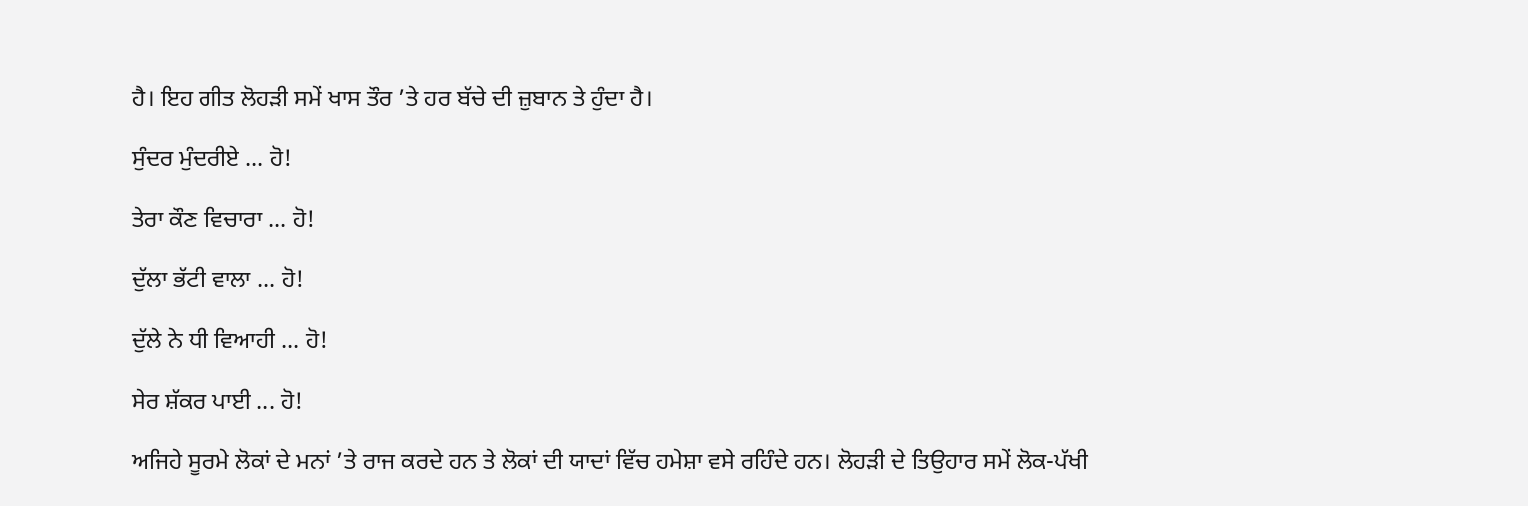ਹੈ। ਇਹ ਗੀਤ ਲੋਹੜੀ ਸਮੇਂ ਖਾਸ ਤੌਰ ’ਤੇ ਹਰ ਬੱਚੇ ਦੀ ਜ਼ੁਬਾਨ ਤੇ ਹੁੰਦਾ ਹੈ।

ਸੁੰਦਰ ਮੁੰਦਰੀਏ ... ਹੋ!

ਤੇਰਾ ਕੌਣ ਵਿਚਾਰਾ ... ਹੋ!

ਦੁੱਲਾ ਭੱਟੀ ਵਾਲਾ ... ਹੋ!

ਦੁੱਲੇ ਨੇ ਧੀ ਵਿਆਹੀ ... ਹੋ!

ਸੇਰ ਸ਼ੱਕਰ ਪਾਈ ... ਹੋ!

ਅਜਿਹੇ ਸੂਰਮੇ ਲੋਕਾਂ ਦੇ ਮਨਾਂ ’ਤੇ ਰਾਜ ਕਰਦੇ ਹਨ ਤੇ ਲੋਕਾਂ ਦੀ ਯਾਦਾਂ ਵਿੱਚ ਹਮੇਸ਼ਾ ਵਸੇ ਰਹਿੰਦੇ ਹਨ। ਲੋਹੜੀ ਦੇ ਤਿਉਹਾਰ ਸਮੇਂ ਲੋਕ-ਪੱਖੀ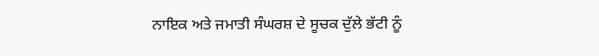ਨਾਇਕ ਅਤੇ ਜਮਾਤੀ ਸੰਘਰਸ਼ ਦੇ ਸੂਚਕ ਦੁੱਲੇ ਭੱਟੀ ਨੂੰ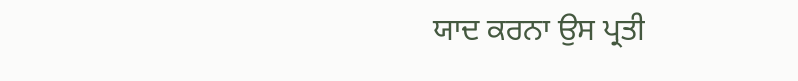ਯਾਦ ਕਰਨਾ ਉਸ ਪ੍ਰਤੀ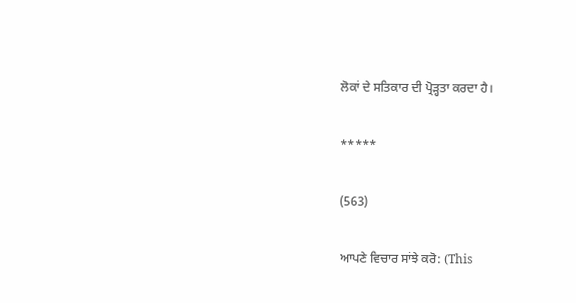ਲੋਕਾਂ ਦੇ ਸਤਿਕਾਰ ਦੀ ਪ੍ਰੋੜ੍ਹਤਾ ਕਰਦਾ ਹੈ।

*****

(563)

ਆਪਣੇ ਵਿਚਾਰ ਸਾਂਝੇ ਕਰੋ: (This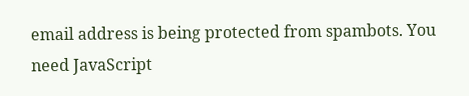email address is being protected from spambots. You need JavaScript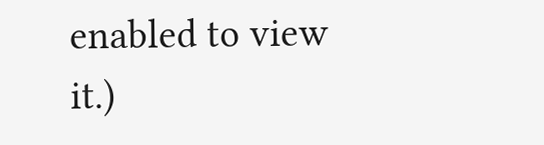enabled to view it.)